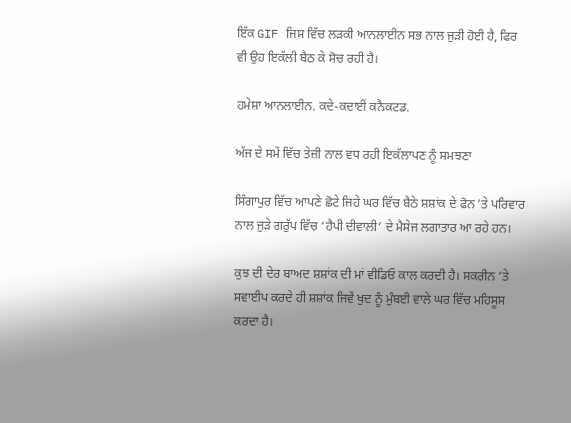ਇੱਕ GIF ਜਿਸ ਵਿੱਚ ਲੜਕੀ ਆਨਲਾਈਨ ਸਭ ਨਾਲ ਜੁੜੀ ਹੋਈ ਹੈ, ਫਿਰ ਵੀ ਉਹ ਇਕੱਲੀ ਬੈਠ ਕੇ ਸੋਚ ਰਹੀ ਹੈ।

ਹਮੇਸ਼ਾ ਆਨਲਾਈਨ. ਕਦੇ-ਕਦਾਈਂ ਕਨੈਕਟਡ.

ਅੱਜ ਦੇ ਸਮੇਂ ਵਿੱਚ ਤੇਜ਼ੀ ਨਾਲ ਵਧ ਰਹੀ ਇਕੱਲਾਪਣ ਨੂੰ ਸਮਝਣਾ

ਸਿੰਗਾਪੁਰ ਵਿੱਚ ਆਪਣੇ ਛੋਟੇ ਜਿਹੇ ਘਰ ਵਿੱਚ ਬੈਠੇ ਸ਼ਸ਼ਾਂਕ ਦੇ ਫੋਨ ’ਤੇ ਪਰਿਵਾਰ ਨਾਲ ਜੁੜੇ ਗਰੁੱਪ ਵਿੱਚ ‘ਹੈਪੀ ਦੀਵਾਲੀ’ ਦੇ ਮੈਸੇਜ ਲਗਾਤਾਰ ਆ ਰਹੇ ਹਨ।

ਕੁਝ ਦੀ ਦੇਰ ਬਾਅਦ ਸ਼ਸ਼ਾਂਕ ਦੀ ਮਾਂ ਵੀਡਿਓ ਕਾਲ ਕਰਦੀ ਹੈ। ਸਕਰੀਨ ’ਤੇ ਸਵਾਈਪ ਕਰਦੇ ਹੀ ਸ਼ਸ਼ਾਂਕ ਜਿਵੇਂ ਖੁਦ ਨੂੰ ਮੁੰਬਈ ਵਾਲੇ ਘਰ ਵਿੱਚ ਮਹਿਸੂਸ ਕਰਦਾ ਹੈ।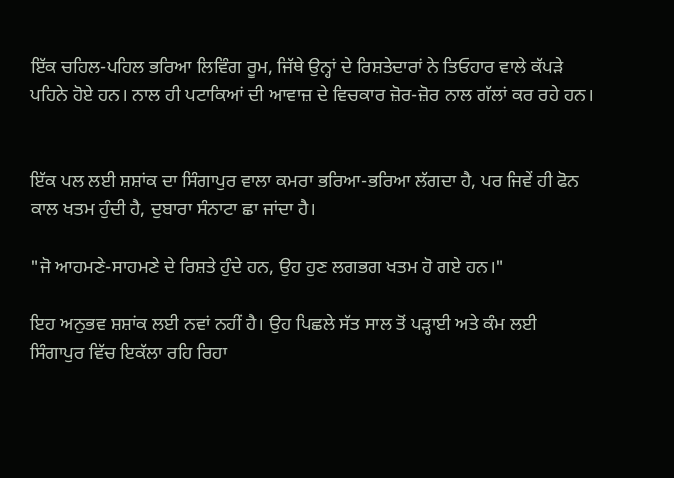ਇੱਕ ਚਹਿਲ-ਪਹਿਲ ਭਰਿਆ ਲਿਵਿੰਗ ਰੂਮ, ਜਿੱਥੇ ਉਨ੍ਹਾਂ ਦੇ ਰਿਸ਼ਤੇਦਾਰਾਂ ਨੇ ਤਿਓਹਾਰ ਵਾਲੇ ਕੱਪੜੇ ਪਹਿਨੇ ਹੋਏ ਹਨ। ਨਾਲ ਹੀ ਪਟਾਕਿਆਂ ਦੀ ਆਵਾਜ਼ ਦੇ ਵਿਚਕਾਰ ਜ਼ੋਰ-ਜ਼ੋਰ ਨਾਲ ਗੱਲਾਂ ਕਰ ਰਹੇ ਹਨ।


ਇੱਕ ਪਲ ਲਈ ਸ਼ਸ਼ਾਂਕ ਦਾ ਸਿੰਗਾਪੁਰ ਵਾਲਾ ਕਮਰਾ ਭਰਿਆ-ਭਰਿਆ ਲੱਗਦਾ ਹੈ, ਪਰ ਜਿਵੇਂ ਹੀ ਫੋਨ ਕਾਲ ਖਤਮ ਹੁੰਦੀ ਹੈ, ਦੁਬਾਰਾ ਸੰਨਾਟਾ ਛਾ ਜਾਂਦਾ ਹੈ।

"ਜੋ ਆਹਮਣੇ-ਸਾਹਮਣੇ ਦੇ ਰਿਸ਼ਤੇ ਹੁੰਦੇ ਹਨ, ਉਹ ਹੁਣ ਲਗਭਗ ਖਤਮ ਹੋ ਗਏ ਹਨ।"

ਇਹ ਅਨੁਭਵ ਸ਼ਸ਼ਾਂਕ ਲਈ ਨਵਾਂ ਨਹੀਂ ਹੈ। ਉਹ ਪਿਛਲੇ ਸੱਤ ਸਾਲ ਤੋਂ ਪੜ੍ਹਾਈ ਅਤੇ ਕੰਮ ਲਈ ਸਿੰਗਾਪੁਰ ਵਿੱਚ ਇਕੱਲਾ ਰਹਿ ਰਿਹਾ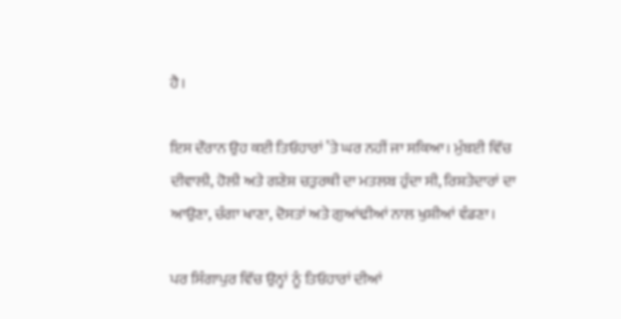ਹੈ।

ਇਸ ਦੌਰਾਨ ਉਹ ਕਈ ਤਿਓਹਾਰਾਂ ’ਤੇ ਘਰ ਨਹੀਂ ਜਾ ਸਕਿਆ। ਮੁੰਬਈ ਵਿੱਚ ਦੀਵਾਲੀ, ਹੋਲੀ ਅਤੇ ਗਣੇਸ਼ ਚਤੁਰਥੀ ਦਾ ਮਤਲਬ ਹੁੰਦਾ ਸੀ, ਰਿਸ਼ਤੇਦਾਰਾਂ ਦਾ ਆਉਣਾ, ਚੰਗਾ ਖਾਣਾ, ਦੋਸਤਾਂ ਅਤੇ ਗੁਆਂਢੀਆਂ ਨਾਲ ਖੁਸ਼ੀਆਂ ਵੰਡਣਾ।

ਪਰ ਸਿੰਗਾਪੁਰ ਵਿੱਚ ਉਨ੍ਹਾਂ ਨੂੰ ਤਿਓਹਾਰਾਂ ਦੀਆਂ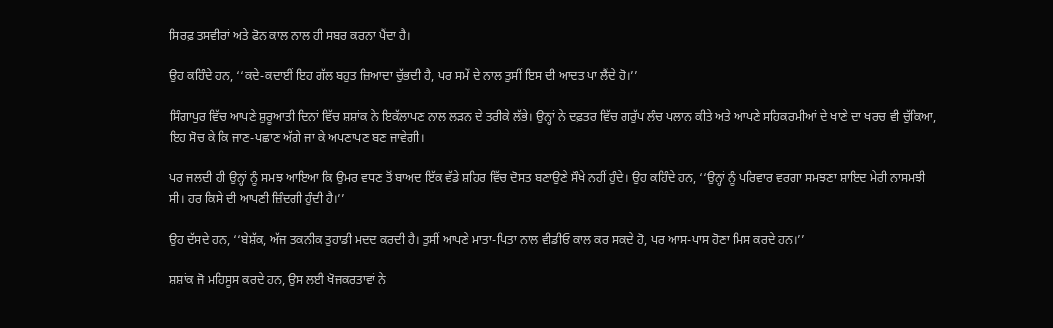ਸਿਰਫ਼ ਤਸਵੀਰਾਂ ਅਤੇ ਫੋਨ ਕਾਲ ਨਾਲ ਹੀ ਸਬਰ ਕਰਨਾ ਪੈਂਦਾ ਹੈ।

ਉਹ ਕਹਿੰਦੇ ਹਨ, ‘‘ਕਦੇ-ਕਦਾਈਂ ਇਹ ਗੱਲ ਬਹੁਤ ਜ਼ਿਆਦਾ ਚੁੱਭਦੀ ਹੈ, ਪਰ ਸਮੇਂ ਦੇ ਨਾਲ ਤੁਸੀਂ ਇਸ ਦੀ ਆਦਤ ਪਾ ਲੈਂਦੇ ਹੋ।’’

ਸਿੰਗਾਪੁਰ ਵਿੱਚ ਆਪਣੇ ਸ਼ੁਰੂਆਤੀ ਦਿਨਾਂ ਵਿੱਚ ਸ਼ਸ਼ਾਂਕ ਨੇ ਇਕੱਲਾਪਣ ਨਾਲ ਲੜਨ ਦੇ ਤਰੀਕੇ ਲੱਭੇ। ਉਨ੍ਹਾਂ ਨੇ ਦਫ਼ਤਰ ਵਿੱਚ ਗਰੁੱਪ ਲੰਚ ਪਲਾਨ ਕੀਤੇ ਅਤੇ ਆਪਣੇ ਸਹਿਕਰਮੀਆਂ ਦੇ ਖਾਣੇ ਦਾ ਖਰਚ ਵੀ ਚੁੱਕਿਆ, ਇਹ ਸੋਚ ਕੇ ਕਿ ਜਾਣ-ਪਛਾਣ ਅੱਗੇ ਜਾ ਕੇ ਅਪਣਾਪਣ ਬਣ ਜਾਵੇਗੀ।

ਪਰ ਜਲਦੀ ਹੀ ਉਨ੍ਹਾਂ ਨੂੰ ਸਮਝ ਆਇਆ ਕਿ ਉਮਰ ਵਧਣ ਤੋਂ ਬਾਅਦ ਇੱਕ ਵੱਡੇ ਸ਼ਹਿਰ ਵਿੱਚ ਦੋਸਤ ਬਣਾਉਣੇ ਸੌਖੇ ਨਹੀਂ ਹੁੰਦੇ। ਉਹ ਕਹਿੰਦੇ ਹਨ, ‘‘ਉਨ੍ਹਾਂ ਨੂੰ ਪਰਿਵਾਰ ਵਰਗਾ ਸਮਝਣਾ ਸ਼ਾਇਦ ਮੇਰੀ ਨਾਸਮਝੀ ਸੀ। ਹਰ ਕਿਸੇ ਦੀ ਆਪਣੀ ਜ਼ਿੰਦਗੀ ਹੁੰਦੀ ਹੈ।’’

ਉਹ ਦੱਸਦੇ ਹਨ, ‘‘ਬੇਸ਼ੱਕ, ਅੱਜ ਤਕਨੀਕ ਤੁਹਾਡੀ ਮਦਦ ਕਰਦੀ ਹੈ। ਤੁਸੀਂ ਆਪਣੇ ਮਾਤਾ-ਪਿਤਾ ਨਾਲ ਵੀਡੀਓ ਕਾਲ ਕਰ ਸਕਦੇ ਹੋ, ਪਰ ਆਸ-ਪਾਸ ਹੋਣਾ ਮਿਸ ਕਰਦੇ ਹਨ।’’

ਸ਼ਸ਼ਾਂਕ ਜੋ ਮਹਿਸੂਸ ਕਰਦੇ ਹਨ, ਉਸ ਲਈ ਖੋਜਕਰਤਾਵਾਂ ਨੇ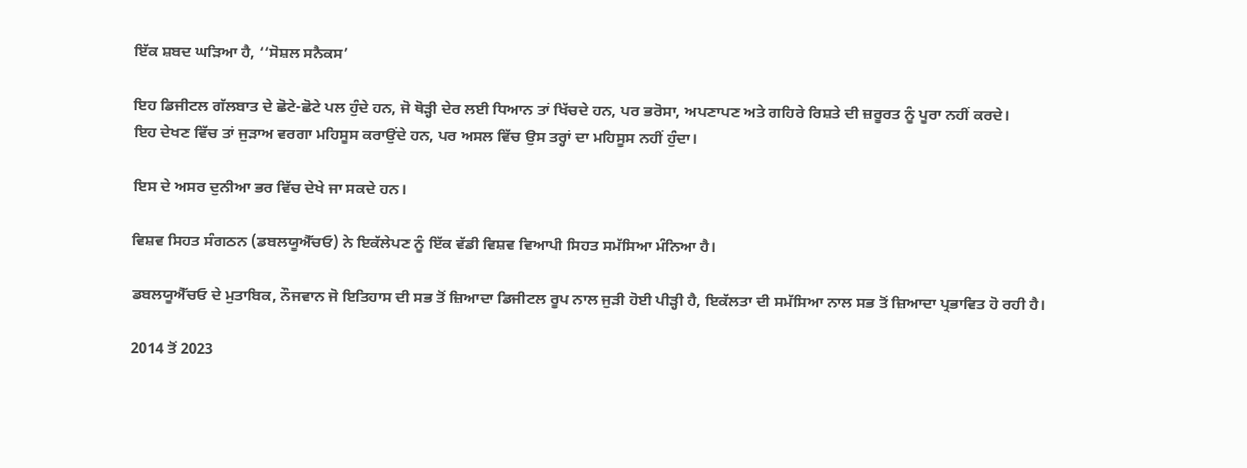ਇੱਕ ਸ਼ਬਦ ਘੜਿਆ ਹੈ, ‘‘ਸੋਸ਼ਲ ਸਨੈਕਸ’

ਇਹ ਡਿਜੀਟਲ ਗੱਲਬਾਤ ਦੇ ਛੋਟੇ-ਛੋਟੇ ਪਲ ਹੁੰਦੇ ਹਨ, ਜੋ ਥੋੜ੍ਹੀ ਦੇਰ ਲਈ ਧਿਆਨ ਤਾਂ ਖਿੱਚਦੇ ਹਨ, ਪਰ ਭਰੋਸਾ, ਅਪਣਾਪਣ ਅਤੇ ਗਹਿਰੇ ਰਿਸ਼ਤੇ ਦੀ ਜ਼ਰੂਰਤ ਨੂੰ ਪੂਰਾ ਨਹੀਂ ਕਰਦੇ।
ਇਹ ਦੇਖਣ ਵਿੱਚ ਤਾਂ ਜੁੜਾਅ ਵਰਗਾ ਮਹਿਸੂਸ ਕਰਾਉਂਦੇ ਹਨ, ਪਰ ਅਸਲ ਵਿੱਚ ਉਸ ਤਰ੍ਹਾਂ ਦਾ ਮਹਿਸੂਸ ਨਹੀਂ ਹੁੰਦਾ।

ਇਸ ਦੇ ਅਸਰ ਦੁਨੀਆ ਭਰ ਵਿੱਚ ਦੇਖੇ ਜਾ ਸਕਦੇ ਹਨ।

ਵਿਸ਼ਵ ਸਿਹਤ ਸੰਗਠਨ (ਡਬਲਯੂਐੱਚਓ) ਨੇ ਇਕੱਲੇਪਣ ਨੂੰ ਇੱਕ ਵੱਡੀ ਵਿਸ਼ਵ ਵਿਆਪੀ ਸਿਹਤ ਸਮੱਸਿਆ ਮੰਨਿਆ ਹੈ।

ਡਬਲਯੂਐੱਚਓ ਦੇ ਮੁਤਾਬਿਕ, ਨੌਜਵਾਨ ਜੋ ਇਤਿਹਾਸ ਦੀ ਸਭ ਤੋਂ ਜ਼ਿਆਦਾ ਡਿਜੀਟਲ ਰੂਪ ਨਾਲ ਜੁੜੀ ਹੋਈ ਪੀੜ੍ਹੀ ਹੈ, ਇਕੱਲਤਾ ਦੀ ਸਮੱਸਿਆ ਨਾਲ ਸਭ ਤੋਂ ਜ਼ਿਆਦਾ ਪ੍ਰਭਾਵਿਤ ਹੋ ਰਹੀ ਹੈ।

2014 ਤੋਂ 2023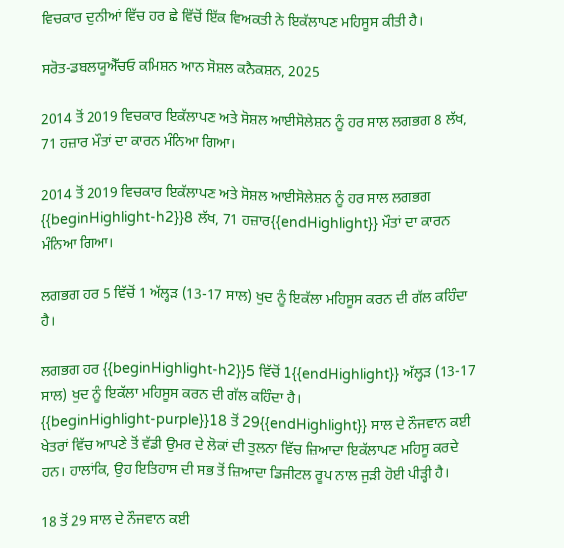ਵਿਚਕਾਰ ਦੁਨੀਆਂ ਵਿੱਚ ਹਰ ਛੇ ਵਿੱਚੋਂ ਇੱਕ ਵਿਅਕਤੀ ਨੇ ਇਕੱਲਾਪਣ ਮਹਿਸੂਸ ਕੀਤੀ ਹੈ।

ਸਰੋਤ-ਡਬਲਯੂਐੱਚਓ ਕਮਿਸ਼ਨ ਆਨ ਸੋਸ਼ਲ ਕਨੈਕਸ਼ਨ, 2025

2014 ਤੋਂ 2019 ਵਿਚਕਾਰ ਇਕੱਲਾਪਣ ਅਤੇ ਸੋਸ਼ਲ ਆਈਸੋਲੇਸ਼ਨ ਨੂੰ ਹਰ ਸਾਲ ਲਗਭਗ 8 ਲੱਖ, 71 ਹਜ਼ਾਰ ਮੌਤਾਂ ਦਾ ਕਾਰਨ ਮੰਨਿਆ ਗਿਆ।

2014 ਤੋਂ 2019 ਵਿਚਕਾਰ ਇਕੱਲਾਪਣ ਅਤੇ ਸੋਸ਼ਲ ਆਈਸੋਲੇਸ਼ਨ ਨੂੰ ਹਰ ਸਾਲ ਲਗਭਗ {{beginHighlight-h2}}8 ਲੱਖ, 71 ਹਜ਼ਾਰ{{endHighlight}} ਮੌਤਾਂ ਦਾ ਕਾਰਨ ਮੰਨਿਆ ਗਿਆ।

ਲਗਭਗ ਹਰ 5 ਵਿੱਚੋਂ 1 ਅੱਲ੍ਹੜ (13-17 ਸਾਲ) ਖੁਦ ਨੂੰ ਇਕੱਲਾ ਮਹਿਸੂਸ ਕਰਨ ਦੀ ਗੱਲ ਕਹਿੰਦਾ ਹੈ।

ਲਗਭਗ ਹਰ {{beginHighlight-h2}}5 ਵਿੱਚੋਂ 1{{endHighlight}} ਅੱਲ੍ਹੜ (13-17 ਸਾਲ) ਖੁਦ ਨੂੰ ਇਕੱਲਾ ਮਹਿਸੂਸ ਕਰਨ ਦੀ ਗੱਲ ਕਹਿੰਦਾ ਹੈ।
{{beginHighlight-purple}}18 ਤੋਂ 29{{endHighlight}} ਸਾਲ ਦੇ ਨੌਜਵਾਨ ਕਈ ਖੇਤਰਾਂ ਵਿੱਚ ਆਪਣੇ ਤੋਂ ਵੱਡੀ ਉਮਰ ਦੇ ਲੋਕਾਂ ਦੀ ਤੁਲਨਾ ਵਿੱਚ ਜ਼ਿਆਦਾ ਇਕੱਲਾਪਣ ਮਹਿਸੂ ਕਰਦੇ ਹਨ। ਹਾਲਾਂਕਿ, ਉਹ ਇਤਿਹਾਸ ਦੀ ਸਭ ਤੋਂ ਜ਼ਿਆਦਾ ਡਿਜੀਟਲ ਰੂਪ ਨਾਲ ਜੁੜੀ ਹੋਈ ਪੀੜ੍ਹੀ ਹੈ।

18 ਤੋਂ 29 ਸਾਲ ਦੇ ਨੌਜਵਾਨ ਕਈ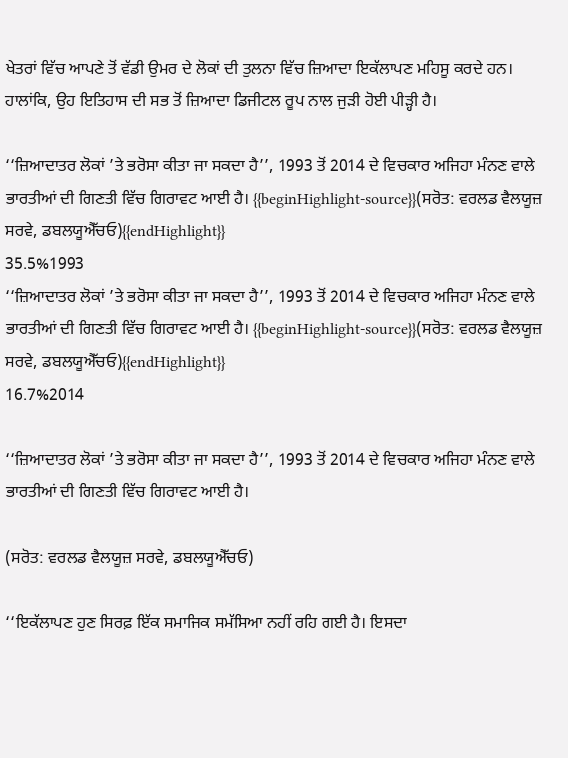ਖੇਤਰਾਂ ਵਿੱਚ ਆਪਣੇ ਤੋਂ ਵੱਡੀ ਉਮਰ ਦੇ ਲੋਕਾਂ ਦੀ ਤੁਲਨਾ ਵਿੱਚ ਜ਼ਿਆਦਾ ਇਕੱਲਾਪਣ ਮਹਿਸੂ ਕਰਦੇ ਹਨ। ਹਾਲਾਂਕਿ, ਉਹ ਇਤਿਹਾਸ ਦੀ ਸਭ ਤੋਂ ਜ਼ਿਆਦਾ ਡਿਜੀਟਲ ਰੂਪ ਨਾਲ ਜੁੜੀ ਹੋਈ ਪੀੜ੍ਹੀ ਹੈ।

‘‘ਜ਼ਿਆਦਾਤਰ ਲੋਕਾਂ ’ਤੇ ਭਰੋਸਾ ਕੀਤਾ ਜਾ ਸਕਦਾ ਹੈ’’, 1993 ਤੋਂ 2014 ਦੇ ਵਿਚਕਾਰ ਅਜਿਹਾ ਮੰਨਣ ਵਾਲੇ ਭਾਰਤੀਆਂ ਦੀ ਗਿਣਤੀ ਵਿੱਚ ਗਿਰਾਵਟ ਆਈ ਹੈ। {{beginHighlight-source}}(ਸਰੋਤ: ਵਰਲਡ ਵੈਲਯੂਜ਼ ਸਰਵੇ, ਡਬਲਯੂਐੱਚਓ){{endHighlight}}
35.5%1993
‘‘ਜ਼ਿਆਦਾਤਰ ਲੋਕਾਂ ’ਤੇ ਭਰੋਸਾ ਕੀਤਾ ਜਾ ਸਕਦਾ ਹੈ’’, 1993 ਤੋਂ 2014 ਦੇ ਵਿਚਕਾਰ ਅਜਿਹਾ ਮੰਨਣ ਵਾਲੇ ਭਾਰਤੀਆਂ ਦੀ ਗਿਣਤੀ ਵਿੱਚ ਗਿਰਾਵਟ ਆਈ ਹੈ। {{beginHighlight-source}}(ਸਰੋਤ: ਵਰਲਡ ਵੈਲਯੂਜ਼ ਸਰਵੇ, ਡਬਲਯੂਐੱਚਓ){{endHighlight}}
16.7%2014

‘‘ਜ਼ਿਆਦਾਤਰ ਲੋਕਾਂ ’ਤੇ ਭਰੋਸਾ ਕੀਤਾ ਜਾ ਸਕਦਾ ਹੈ’’, 1993 ਤੋਂ 2014 ਦੇ ਵਿਚਕਾਰ ਅਜਿਹਾ ਮੰਨਣ ਵਾਲੇ ਭਾਰਤੀਆਂ ਦੀ ਗਿਣਤੀ ਵਿੱਚ ਗਿਰਾਵਟ ਆਈ ਹੈ।

(ਸਰੋਤ: ਵਰਲਡ ਵੈਲਯੂਜ਼ ਸਰਵੇ, ਡਬਲਯੂਐੱਚਓ)

‘‘ਇਕੱਲਾਪਣ ਹੁਣ ਸਿਰਫ਼ ਇੱਕ ਸਮਾਜਿਕ ਸਮੱਸਿਆ ਨਹੀਂ ਰਹਿ ਗਈ ਹੈ। ਇਸਦਾ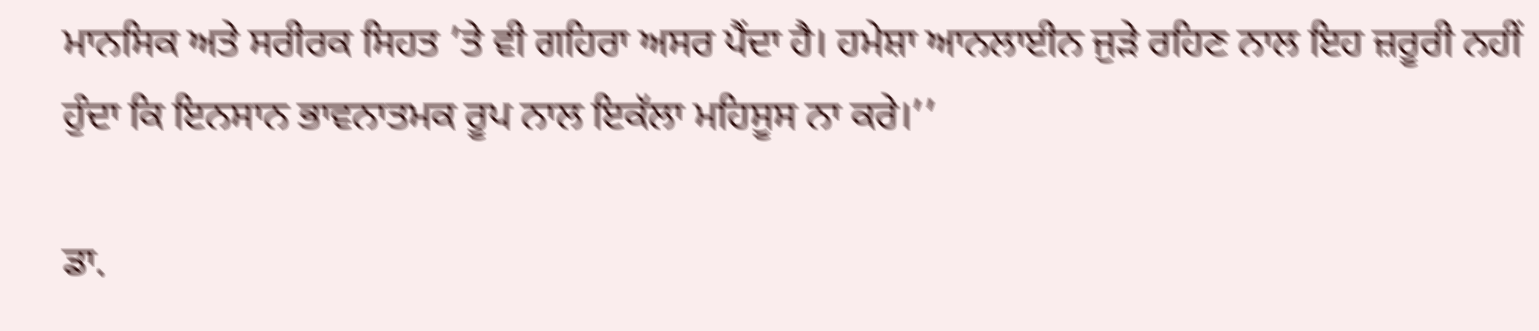ਮਾਨਸਿਕ ਅਤੇ ਸਰੀਰਕ ਸਿਹਤ ’ਤੇ ਵੀ ਗਹਿਰਾ ਅਸਰ ਪੈਂਦਾ ਹੈ। ਹਮੇਸ਼ਾ ਆਨਲਾਈਨ ਜੁੜੇ ਰਹਿਣ ਨਾਲ ਇਹ ਜ਼ਰੂਰੀ ਨਹੀਂ ਹੁੰਦਾ ਕਿ ਇਨਸਾਨ ਭਾਵਨਾਤਮਕ ਰੂਪ ਨਾਲ ਇਕੱਲਾ ਮਹਿਸੂਸ ਨਾ ਕਰੇ।’’

ਡਾ.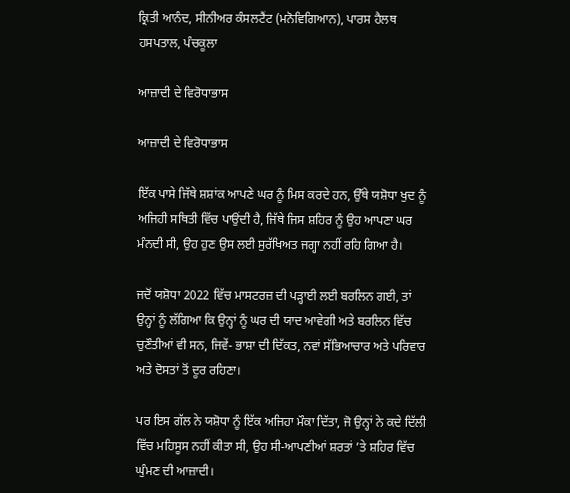ਕ੍ਰਿਤੀ ਆਨੰਦ, ਸੀਨੀਅਰ ਕੰਸਲਟੈਂਟ (ਮਨੋਵਿਗਿਆਨ), ਪਾਰਸ ਹੈਲਥ ਹਸਪਤਾਲ, ਪੰਚਕੂਲਾ

ਆਜ਼ਾਦੀ ਦੇ ਵਿਰੋਧਾਭਾਸ

ਆਜ਼ਾਦੀ ਦੇ ਵਿਰੋਧਾਭਾਸ

ਇੱਕ ਪਾਸੇ ਜਿੱਥੇ ਸ਼ਸ਼ਾਂਕ ਆਪਣੇ ਘਰ ਨੂੰ ਮਿਸ ਕਰਦੇ ਹਨ, ਉੱਥੇ ਯਸ਼ੋਧਾ ਖੁਦ ਨੂੰ ਅਜਿਹੀ ਸਥਿਤੀ ਵਿੱਚ ਪਾਉਂਦੀ ਹੈ, ਜਿੱਥੇ ਜਿਸ ਸ਼ਹਿਰ ਨੂੰ ਉਹ ਆਪਣਾ ਘਰ ਮੰਨਦੀ ਸੀ, ਉਹ ਹੁਣ ਉਸ ਲਈ ਸੁਰੱਖਿਅਤ ਜਗ੍ਹਾ ਨਹੀਂ ਰਹਿ ਗਿਆ ਹੈ।

ਜਦੋਂ ਯਸ਼ੋਧਾ 2022 ਵਿੱਚ ਮਾਸਟਰਜ਼ ਦੀ ਪੜ੍ਹਾਈ ਲਈ ਬਰਲਿਨ ਗਈ, ਤਾਂ ਉਨ੍ਹਾਂ ਨੂੰ ਲੱਗਿਆ ਕਿ ਉਨ੍ਹਾਂ ਨੂੰ ਘਰ ਦੀ ਯਾਦ ਆਵੇਗੀ ਅਤੇ ਬਰਲਿਨ ਵਿੱਚ ਚੁਣੌਤੀਆਂ ਵੀ ਸਨ, ਜਿਵੇਂ- ਭਾਸ਼ਾ ਦੀ ਦਿੱਕਤ, ਨਵਾਂ ਸੱਭਿਆਚਾਰ ਅਤੇ ਪਰਿਵਾਰ ਅਤੇ ਦੋਸਤਾਂ ਤੋਂ ਦੂਰ ਰਹਿਣਾ।

ਪਰ ਇਸ ਗੱਲ ਨੇ ਯਸ਼ੋਧਾ ਨੂੰ ਇੱਕ ਅਜਿਹਾ ਮੌਕਾ ਦਿੱਤਾ, ਜੋ ਉਨ੍ਹਾਂ ਨੇ ਕਦੇ ਦਿੱਲੀ ਵਿੱਚ ਮਹਿਸੂਸ ਨਹੀਂ ਕੀਤਾ ਸੀ, ਉਹ ਸੀ-ਆਪਣੀਆਂ ਸ਼ਰਤਾਂ ’ਤੇ ਸ਼ਹਿਰ ਵਿੱਚ ਘੁੰਮਣ ਦੀ ਆਜ਼ਾਦੀ।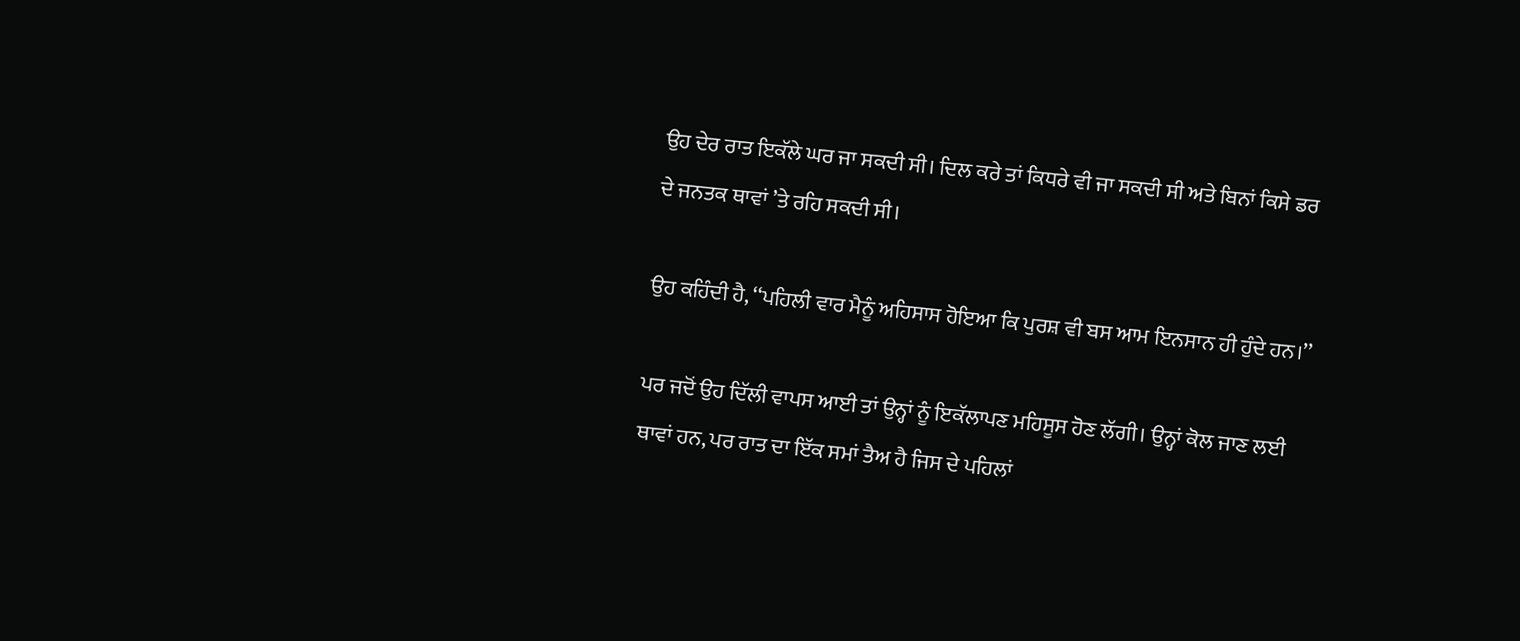ਉਹ ਦੇਰ ਰਾਤ ਇਕੱਲੇ ਘਰ ਜਾ ਸਕਦੀ ਸੀ। ਦਿਲ ਕਰੇ ਤਾਂ ਕਿਧਰੇ ਵੀ ਜਾ ਸਕਦੀ ਸੀ ਅਤੇ ਬਿਨਾਂ ਕਿਸੇ ਡਰ ਦੇ ਜਨਤਕ ਥਾਵਾਂ ’ਤੇ ਰਹਿ ਸਕਦੀ ਸੀ।

ਉਹ ਕਹਿੰਦੀ ਹੈ, ‘‘ਪਹਿਲੀ ਵਾਰ ਮੈਨੂੰ ਅਹਿਸਾਸ ਹੋਇਆ ਕਿ ਪੁਰਸ਼ ਵੀ ਬਸ ਆਮ ਇਨਸਾਨ ਹੀ ਹੁੰਦੇ ਹਨ।’’

ਪਰ ਜਦੋਂ ਉਹ ਦਿੱਲੀ ਵਾਪਸ ਆਈ ਤਾਂ ਉਨ੍ਹਾਂ ਨੂੰ ਇਕੱਲਾਪਣ ਮਹਿਸੂਸ ਹੋਣ ਲੱਗੀ। ਉਨ੍ਹਾਂ ਕੋਲ ਜਾਣ ਲਈ ਥਾਵਾਂ ਹਨ, ਪਰ ਰਾਤ ਦਾ ਇੱਕ ਸਮਾਂ ਤੈਅ ਹੈ ਜਿਸ ਦੇ ਪਹਿਲਾਂ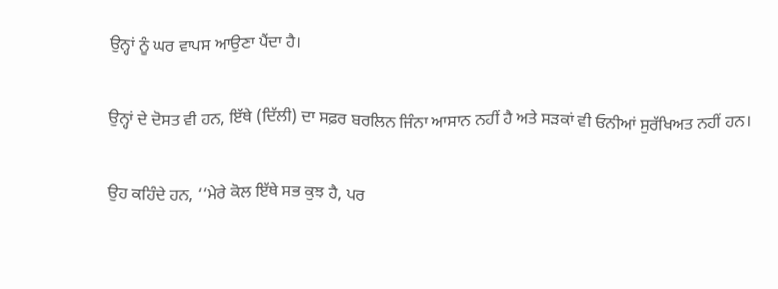ਉਨ੍ਹਾਂ ਨੂੰ ਘਰ ਵਾਪਸ ਆਉਣਾ ਪੈਂਦਾ ਹੈ।

ਉਨ੍ਹਾਂ ਦੇ ਦੋਸਤ ਵੀ ਹਨ, ਇੱਥੇ (ਦਿੱਲੀ) ਦਾ ਸਫ਼ਰ ਬਰਲਿਨ ਜਿੰਨਾ ਆਸਾਨ ਨਹੀਂ ਹੈ ਅਤੇ ਸੜਕਾਂ ਵੀ ਓਨੀਆਂ ਸੁਰੱਖਿਅਤ ਨਹੀਂ ਹਨ।

ਉਹ ਕਹਿੰਦੇ ਹਨ, ‘‘ਮੇਰੇ ਕੋਲ ਇੱਥੇ ਸਭ ਕੁਝ ਹੈ, ਪਰ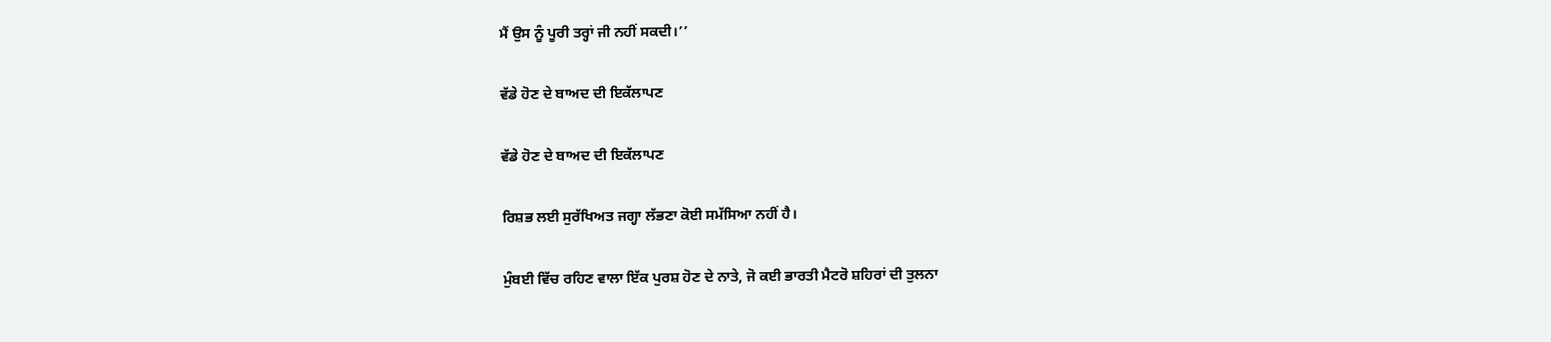ਮੈਂ ਉਸ ਨੂੰ ਪੂਰੀ ਤਰ੍ਹਾਂ ਜੀ ਨਹੀਂ ਸਕਦੀ।’’

ਵੱਡੇ ਹੋਣ ਦੇ ਬਾਅਦ ਦੀ ਇਕੱਲਾਪਣ

ਵੱਡੇ ਹੋਣ ਦੇ ਬਾਅਦ ਦੀ ਇਕੱਲਾਪਣ

ਰਿਸ਼ਭ ਲਈ ਸੁਰੱਖਿਅਤ ਜਗ੍ਹਾ ਲੱਭਣਾ ਕੋਈ ਸਮੱਸਿਆ ਨਹੀਂ ਹੈ।

ਮੁੰਬਈ ਵਿੱਚ ਰਹਿਣ ਵਾਲਾ ਇੱਕ ਪੁਰਸ਼ ਹੋਣ ਦੇ ਨਾਤੇ, ਜੋ ਕਈ ਭਾਰਤੀ ਮੈਟਰੋ ਸ਼ਹਿਰਾਂ ਦੀ ਤੁਲਨਾ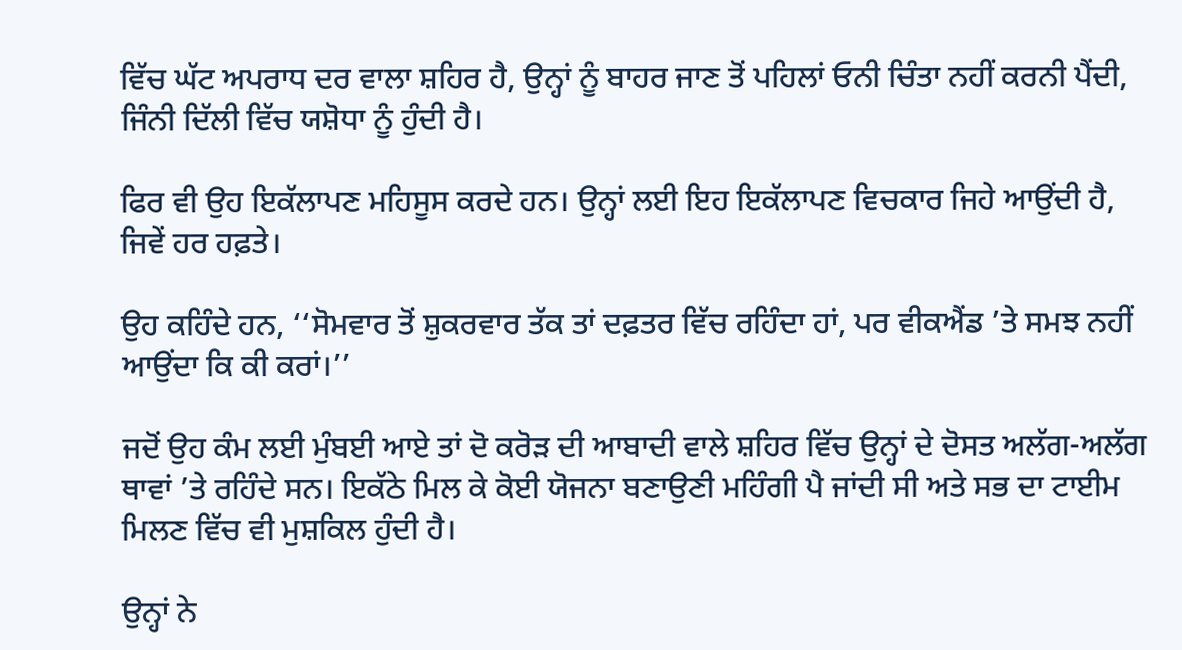ਵਿੱਚ ਘੱਟ ਅਪਰਾਧ ਦਰ ਵਾਲਾ ਸ਼ਹਿਰ ਹੈ, ਉਨ੍ਹਾਂ ਨੂੰ ਬਾਹਰ ਜਾਣ ਤੋਂ ਪਹਿਲਾਂ ਓਨੀ ਚਿੰਤਾ ਨਹੀਂ ਕਰਨੀ ਪੈਂਦੀ, ਜਿੰਨੀ ਦਿੱਲੀ ਵਿੱਚ ਯਸ਼ੋਧਾ ਨੂੰ ਹੁੰਦੀ ਹੈ।

ਫਿਰ ਵੀ ਉਹ ਇਕੱਲਾਪਣ ਮਹਿਸੂਸ ਕਰਦੇ ਹਨ। ਉਨ੍ਹਾਂ ਲਈ ਇਹ ਇਕੱਲਾਪਣ ਵਿਚਕਾਰ ਜਿਹੇ ਆਉਂਦੀ ਹੈ, ਜਿਵੇਂ ਹਰ ਹਫ਼ਤੇ।

ਉਹ ਕਹਿੰਦੇ ਹਨ, ‘‘ਸੋਮਵਾਰ ਤੋਂ ਸ਼ੁਕਰਵਾਰ ਤੱਕ ਤਾਂ ਦਫ਼ਤਰ ਵਿੱਚ ਰਹਿੰਦਾ ਹਾਂ, ਪਰ ਵੀਕਐਂਡ ’ਤੇ ਸਮਝ ਨਹੀਂ ਆਉਂਦਾ ਕਿ ਕੀ ਕਰਾਂ।’’

ਜਦੋਂ ਉਹ ਕੰਮ ਲਈ ਮੁੰਬਈ ਆਏ ਤਾਂ ਦੋ ਕਰੋੜ ਦੀ ਆਬਾਦੀ ਵਾਲੇ ਸ਼ਹਿਰ ਵਿੱਚ ਉਨ੍ਹਾਂ ਦੇ ਦੋਸਤ ਅਲੱਗ-ਅਲੱਗ ਥਾਵਾਂ ’ਤੇ ਰਹਿੰਦੇ ਸਨ। ਇਕੱਠੇ ਮਿਲ ਕੇ ਕੋਈ ਯੋਜਨਾ ਬਣਾਉਣੀ ਮਹਿੰਗੀ ਪੈ ਜਾਂਦੀ ਸੀ ਅਤੇ ਸਭ ਦਾ ਟਾਈਮ ਮਿਲਣ ਵਿੱਚ ਵੀ ਮੁਸ਼ਕਿਲ ਹੁੰਦੀ ਹੈ।

ਉਨ੍ਹਾਂ ਨੇ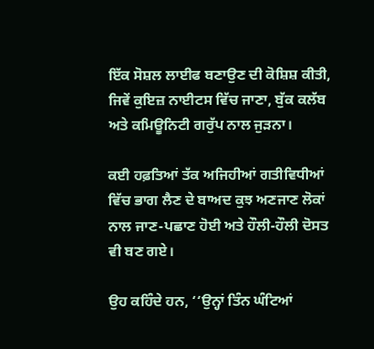ਇੱਕ ਸੋਸ਼ਲ ਲਾਈਫ ਬਣਾਉਣ ਦੀ ਕੋਸ਼ਿਸ਼ ਕੀਤੀ, ਜਿਵੇਂ ਕੁਇਜ਼ ਨਾਈਟਸ ਵਿੱਚ ਜਾਣਾ, ਬੁੱਕ ਕਲੱਬ ਅਤੇ ਕਮਿਊਨਿਟੀ ਗਰੁੱਪ ਨਾਲ ਜੁੜਨਾ।

ਕਈ ਹਫ਼ਤਿਆਂ ਤੱਕ ਅਜਿਹੀਆਂ ਗਤੀਵਿਧੀਆਂ ਵਿੱਚ ਭਾਗ ਲੈਣ ਦੇ ਬਾਅਦ ਕੁਝ ਅਣਜਾਣ ਲੋਕਾਂ ਨਾਲ ਜਾਣ-ਪਛਾਣ ਹੋਈ ਅਤੇ ਹੌਲੀ-ਹੌਲੀ ਦੋਸਤ ਵੀ ਬਣ ਗਏ।

ਉਹ ਕਹਿੰਦੇ ਹਨ, ‘‘ਉਨ੍ਹਾਂ ਤਿੰਨ ਘੰਟਿਆਂ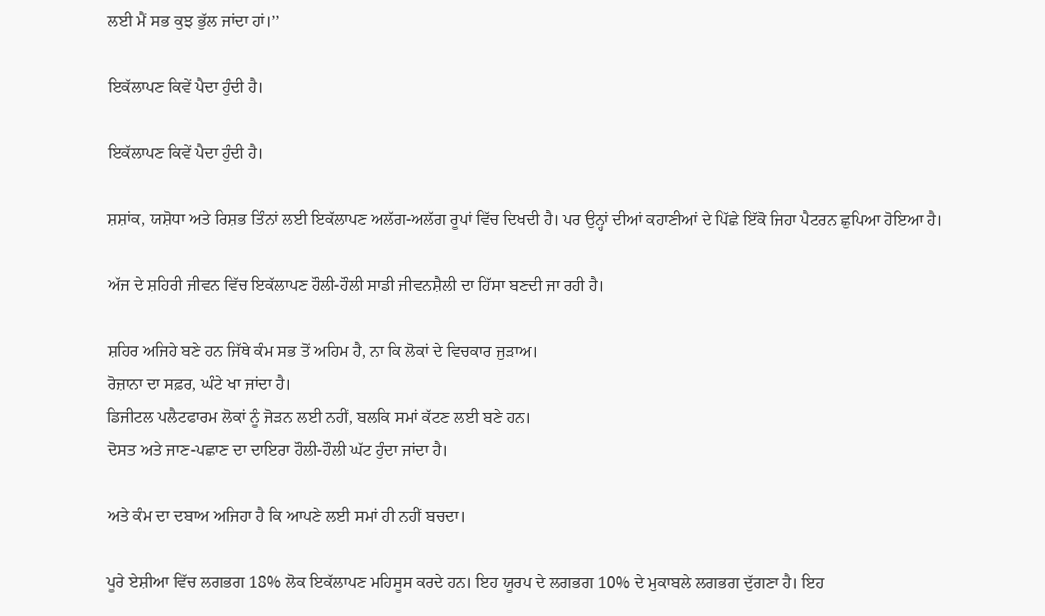ਲਈ ਮੈਂ ਸਭ ਕੁਝ ਭੁੱਲ ਜਾਂਦਾ ਹਾਂ।’’

ਇਕੱਲਾਪਣ ਕਿਵੇਂ ਪੈਦਾ ਹੁੰਦੀ ਹੈ।

ਇਕੱਲਾਪਣ ਕਿਵੇਂ ਪੈਦਾ ਹੁੰਦੀ ਹੈ।

ਸ਼ਸ਼ਾਂਕ, ਯਸ਼ੋਧਾ ਅਤੇ ਰਿਸ਼ਭ ਤਿੰਨਾਂ ਲਈ ਇਕੱਲਾਪਣ ਅਲੱਗ-ਅਲੱਗ ਰੂਪਾਂ ਵਿੱਚ ਦਿਖਦੀ ਹੈ। ਪਰ ਉਨ੍ਹਾਂ ਦੀਆਂ ਕਹਾਣੀਆਂ ਦੇ ਪਿੱਛੇ ਇੱਕੋ ਜਿਹਾ ਪੈਟਰਨ ਛੁਪਿਆ ਹੋਇਆ ਹੈ।

ਅੱਜ ਦੇ ਸ਼ਹਿਰੀ ਜੀਵਨ ਵਿੱਚ ਇਕੱਲਾਪਣ ਹੌਲੀ-ਹੌਲੀ ਸਾਡੀ ਜੀਵਨਸ਼ੈਲੀ ਦਾ ਹਿੱਸਾ ਬਣਦੀ ਜਾ ਰਹੀ ਹੈ।

ਸ਼ਹਿਰ ਅਜਿਹੇ ਬਣੇ ਹਨ ਜਿੱਥੇ ਕੰਮ ਸਭ ਤੋਂ ਅਹਿਮ ਹੈ, ਨਾ ਕਿ ਲੋਕਾਂ ਦੇ ਵਿਚਕਾਰ ਜੁੜਾਅ।
ਰੋਜ਼ਾਨਾ ਦਾ ਸਫ਼ਰ, ਘੰਟੇ ਖਾ ਜਾਂਦਾ ਹੈ।
ਡਿਜੀਟਲ ਪਲੈਟਫਾਰਮ ਲੋਕਾਂ ਨੂੰ ਜੋੜਨ ਲਈ ਨਹੀਂ, ਬਲਕਿ ਸਮਾਂ ਕੱਟਣ ਲਈ ਬਣੇ ਹਨ।
ਦੋਸਤ ਅਤੇ ਜਾਣ-ਪਛਾਣ ਦਾ ਦਾਇਰਾ ਹੌਲੀ-ਹੌਲੀ ਘੱਟ ਹੁੰਦਾ ਜਾਂਦਾ ਹੈ।

ਅਤੇ ਕੰਮ ਦਾ ਦਬਾਅ ਅਜਿਹਾ ਹੈ ਕਿ ਆਪਣੇ ਲਈ ਸਮਾਂ ਹੀ ਨਹੀਂ ਬਚਦਾ।

ਪੂਰੇ ਏਸ਼ੀਆ ਵਿੱਚ ਲਗਭਗ 18% ਲੋਕ ਇਕੱਲਾਪਣ ਮਹਿਸੂਸ ਕਰਦੇ ਹਨ। ਇਹ ਯੂਰਪ ਦੇ ਲਗਭਗ 10% ਦੇ ਮੁਕਾਬਲੇ ਲਗਭਗ ਦੁੱਗਣਾ ਹੈ। ਇਹ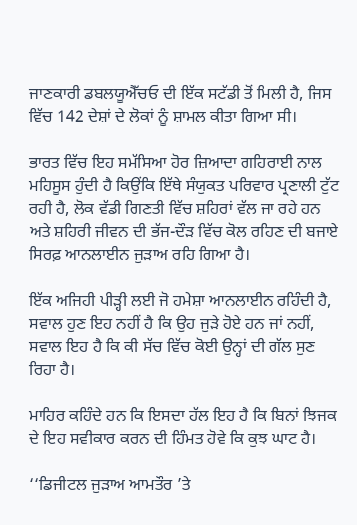ਜਾਣਕਾਰੀ ਡਬਲਯੂਐੱਚਓ ਦੀ ਇੱਕ ਸਟੱਡੀ ਤੋਂ ਮਿਲੀ ਹੈ, ਜਿਸ ਵਿੱਚ 142 ਦੇਸ਼ਾਂ ਦੇ ਲੋਕਾਂ ਨੂੰ ਸ਼ਾਮਲ ਕੀਤਾ ਗਿਆ ਸੀ।

ਭਾਰਤ ਵਿੱਚ ਇਹ ਸਮੱਸਿਆ ਹੋਰ ਜ਼ਿਆਦਾ ਗਹਿਰਾਈ ਨਾਲ ਮਹਿਸੂਸ ਹੁੰਦੀ ਹੈ ਕਿਉਂਕਿ ਇੱਥੇ ਸੰਯੁਕਤ ਪਰਿਵਾਰ ਪ੍ਰਣਾਲੀ ਟੁੱਟ ਰਹੀ ਹੈ, ਲੋਕ ਵੱਡੀ ਗਿਣਤੀ ਵਿੱਚ ਸ਼ਹਿਰਾਂ ਵੱਲ ਜਾ ਰਹੇ ਹਨ ਅਤੇ ਸ਼ਹਿਰੀ ਜੀਵਨ ਦੀ ਭੱਜ-ਦੌੜ ਵਿੱਚ ਕੋਲ ਰਹਿਣ ਦੀ ਬਜਾਏ ਸਿਰਫ਼ ਆਨਲਾਈਨ ਜੁੜਾਅ ਰਹਿ ਗਿਆ ਹੈ।

ਇੱਕ ਅਜਿਹੀ ਪੀੜ੍ਹੀ ਲਈ ਜੋ ਹਮੇਸ਼ਾ ਆਨਲਾਈਨ ਰਹਿੰਦੀ ਹੈ, ਸਵਾਲ ਹੁਣ ਇਹ ਨਹੀਂ ਹੈ ਕਿ ਉਹ ਜੁੜੇ ਹੋਏ ਹਨ ਜਾਂ ਨਹੀਂ, ਸਵਾਲ ਇਹ ਹੈ ਕਿ ਕੀ ਸੱਚ ਵਿੱਚ ਕੋਈ ਉਨ੍ਹਾਂ ਦੀ ਗੱਲ ਸੁਣ ਰਿਹਾ ਹੈ।

ਮਾਹਿਰ ਕਹਿੰਦੇ ਹਨ ਕਿ ਇਸਦਾ ਹੱਲ ਇਹ ਹੈ ਕਿ ਬਿਨਾਂ ਝਿਜਕ ਦੇ ਇਹ ਸਵੀਕਾਰ ਕਰਨ ਦੀ ਹਿੰਮਤ ਹੋਵੇ ਕਿ ਕੁਝ ਘਾਟ ਹੈ।

‘‘ਡਿਜੀਟਲ ਜੁੜਾਅ ਆਮਤੌਰ ’ਤੇ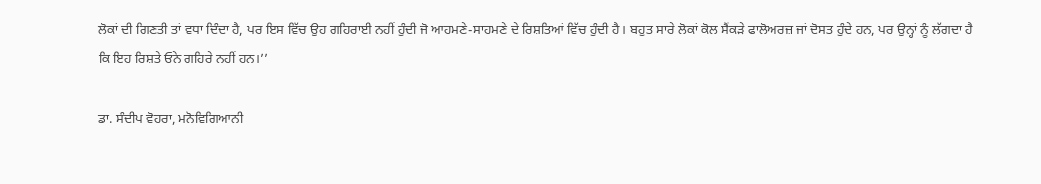ਲੋਕਾਂ ਦੀ ਗਿਣਤੀ ਤਾਂ ਵਧਾ ਦਿੰਦਾ ਹੈ, ਪਰ ਇਸ ਵਿੱਚ ਉਹ ਗਹਿਰਾਈ ਨਹੀਂ ਹੁੰਦੀ ਜੋ ਆਹਮਣੇ-ਸਾਹਮਣੇ ਦੇ ਰਿਸ਼ਤਿਆਂ ਵਿੱਚ ਹੁੰਦੀ ਹੈ। ਬਹੁਤ ਸਾਰੇ ਲੋਕਾਂ ਕੋਲ ਸੈਂਕੜੇ ਫਾਲੋਅਰਜ਼ ਜਾਂ ਦੋਸਤ ਹੁੰਦੇ ਹਨ, ਪਰ ਉਨ੍ਹਾਂ ਨੂੰ ਲੱਗਦਾ ਹੈ ਕਿ ਇਹ ਰਿਸ਼ਤੇ ਓਨੇ ਗਹਿਰੇ ਨਹੀਂ ਹਨ।’’

ਡਾ. ਸੰਦੀਪ ਵੋਹਰਾ, ਮਨੋਵਿਗਿਆਨੀ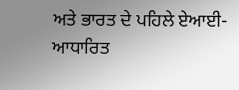ਅਤੇ ਭਾਰਤ ਦੇ ਪਹਿਲੇ ਏਆਈ-ਆਧਾਰਿਤ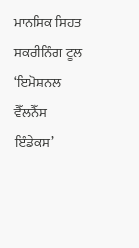ਮਾਨਸਿਕ ਸਿਹਤ ਸਕਰੀਨਿੰਗ ਟੂਲ ‘ਇਮੋਸ਼ਨਲ ਵੈੱਲਨੈੱਸ ਇੰਡੇਕਸ’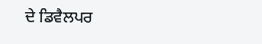ਦੇ ਡਿਵੈਲਪਰ